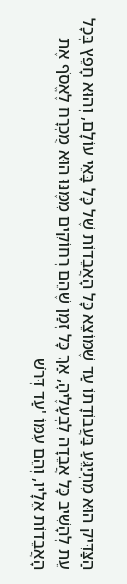הַצַּדִּיק הוּא מִתְיַגֵּעַ בַּעֲבוֹדָתוֹ עַד שֶׁמּוֹצֵא כָּל הָאֲבֵדוֹת שֶׁל כָּל בָּאֵי עוֹלָם, וְהוּא חָפֵץ בְּכָל עֵת לְהָשִׁיב כָּל אֲבֵדָה לִבְעָלֶיהָ, אַךְ כָּל זְמַן שֶׁהֵם רְחוֹקִים מִמֶּנּוּ הוּא מֻכְרָח לֶאֱסֹף אֶת הָאֲבֵדוֹת אֵלָיו, וְהֵם עִמּוֹ 'עַד דְּרֹשׁ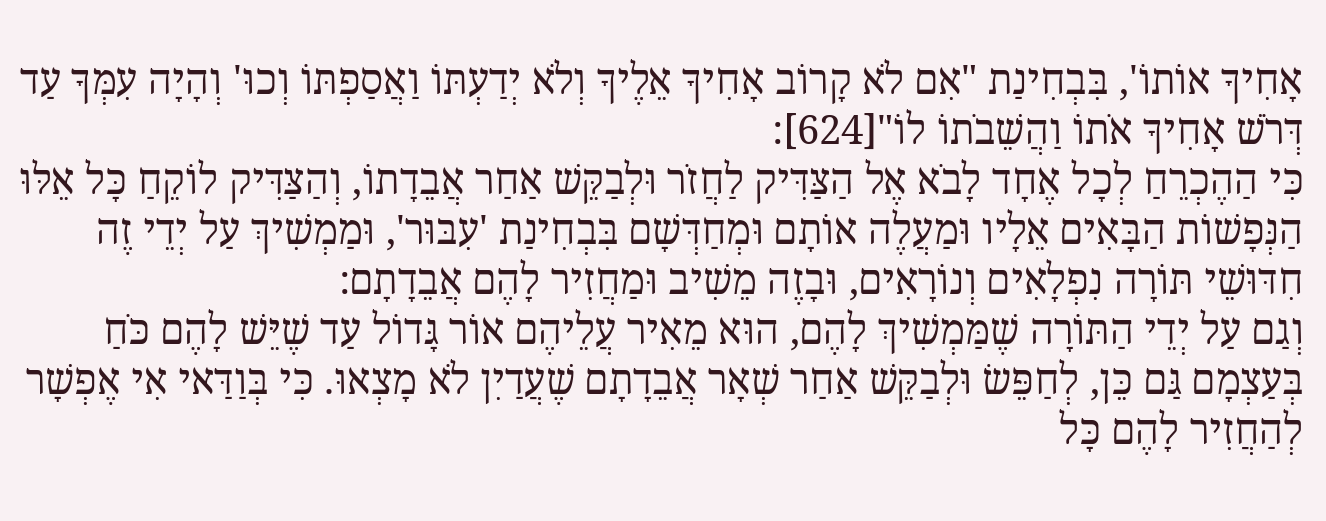אָחִיךָ אוֹתוֹ', בִּבְחִינַת "אִם לֹא קָרוֹב אָחִיךָ אֵלֶיךָ וְלֹא יְדַעְתּוֹ וַאֲסַפְתּוֹ וְכוּ' וְהָיָה עִמְּךָ עַד דְּרֹשׁ אָחִיךָ אֹתוֹ וַהֲשֵׁבֹתוֹ לוֹ"[624]:
כִּי הַהֶכְרֵחַ לְכָל אֶחָד לָבֹא אֶל הַצַּדִּיק לַחֲזֹר וּלְבַקֵּשׁ אַחַר אֲבֵדָתוֹ, וְהַצַּדִּיק לוֹקֵחַ כָּל אֵלּוּ הַנְּפָשׁוֹת הַבָּאִים אֵלָיו וּמַעֲלֶה אוֹתָם וּמְחַדְּשָׁם בִּבְחִינַת 'עִבּוּר', וּמַמְשִׁיךְ עַל יְדֵי זֶה חִדּוּשֵׁי תּוֹרָה נִפְלָאִים וְנוֹרָאִים, וּבָזֶה מֵשִׁיב וּמַחֲזִיר לָהֶם אֲבֵדָתָם:
וְגַם עַל יְדֵי הַתּוֹרָה שֶׁמַּמְשִׁיךְ לָהֶם, הוּא מֵאִיר עֲלֵיהֶם אוֹר גָּדוֹל עַד שֶׁיֵּשׁ לָהֶם כֹּחַ בְּעַצְמָם גַּם כֵּן, לְחַפֵּשׂ וּלְבַקֵּשׁ אַחַר שְׁאָר אֲבֵדָתָם שֶׁעֲדַיִן לֹא מָצְאוּ. כִּי בְּוַדַּאי אִי אֶפְשָׁר לְהַחֲזִיר לָהֶם כָּל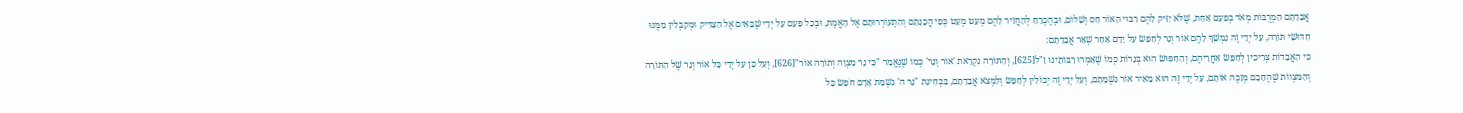אֲבֵדָתָם הַמְרֻבּוֹת מְאֹד בְּפַעַם אַחַת, שֶׁלֹּא יַזִּיק לָהֶם רִבּוּי הָאוֹר חַס וְשָׁלוֹם, וּבְהֶכְרֵחַ לְהַחֲזִיר לָהֶם מְעַט מְעַט כְּפִי הֲכָנָתָם וְהִתְעוֹרְרוּתָם אֶל הָאֱמֶת, וּבְכָל פַּעַם עַל יְדֵי שֶׁבָּאִים אֶל הַצַּדִּיק וּמְקַבְּלִין מִמֶּנּוּ חִדּוּשֵׁי תּוֹרָה, עַל יְדֵי זֶה נִמְשָׁךְ לָהֶם אוֹר וְנֵר לְחַפֵּשׂ עַל יָדָם אַחַר שְׁאָר אֲבֵדָתָם:
כִּי הָאֲבֵדוֹת צְרִיכִין לְחַפֵּשׂ אַחֲרֵיהֶם, וְהַחִפּוּשׂ הוּא בְּנֵרוֹת כְּמוֹ שֶׁאָמְרוּ רַבּוֹתֵינוּ זַ"ל[625], וְהַתּוֹרָה נִקְרֵאת 'אוֹר וְנֵר' כְּמוֹ שֶׁנֶּאֱמַר "כִּי נֵר מִצְוָה וְתוֹרָה אוֹר"[626], וְעַל כֵּן עַל יְדֵי כָּל אוֹר וְנֵר שֶׁל הַתּוֹרָה וְהַמִּצְווֹת שֶׁהֶחָכָם מְזַכֶּה אוֹתָם, עַל יְדֵי זֶה הוּא מֵאִיר אוֹר נִשְׁמָתָם, וְעַל יְדֵי זֶה יְכוֹלִין לְחַפֵּשׂ וְלִמְצֹא אֲבֵדָתָם, בִּבְחִינַת "נֵר ה' נִשְׁמַת אָדָם חֹפֵשׂ כָּל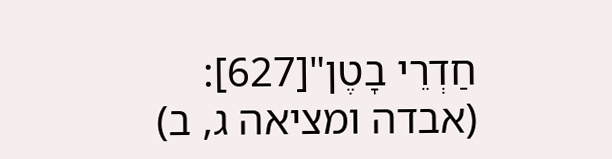חַדְרֵי בָטֶן"[627]: (אבדה ומציאה ג, ב)